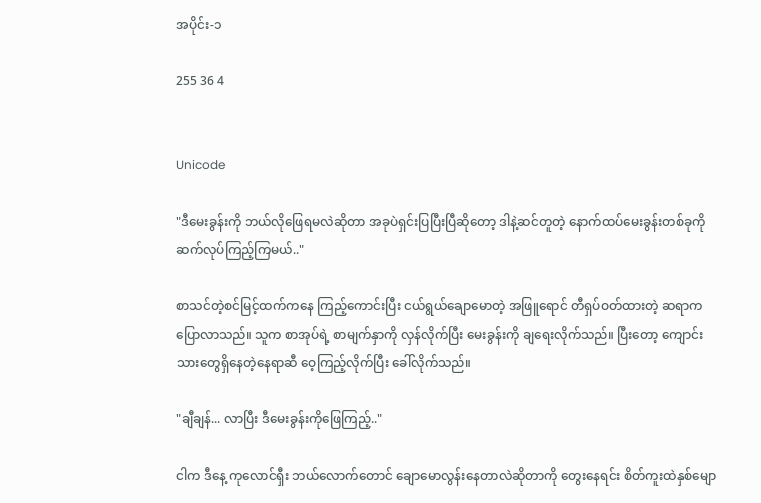အပိုင်း-၁

255 36 4


Unicode

"ဒီမေးခွန်းကို ဘယ်လိုဖြေရမလဲဆိုတာ အခုပဲရှင်းပြပြီးပြီဆိုတော့ ဒါနဲ့ဆင်တူတဲ့ နောက်ထပ်မေးခွန်းတစ်ခုကို ဆက်လုပ်ကြည့်ကြမယ်.."

စာသင်တဲ့စင်မြင့်ထက်ကနေ ကြည့်ကောင်းပြီး ငယ်ရွယ်ချောမောတဲ့ အဖြူရောင် တီရှပ်ဝတ်ထားတဲ့ ဆရာက ပြောလာသည်။ သူက စာအုပ်ရဲ့ စာမျက်နှာကို လှန်လိုက်ပြီး မေးခွန်းကို ချရေးလိုက်သည်။ ပြီးတော့ ကျောင်းသားတွေရှိနေတဲ့နေရာဆီ ဝေ့ကြည့်လိုက်ပြီး ခေါ်လိုက်သည်။

"ချီချန်... လာပြီး ဒီမေးခွန်းကိုဖြေကြည့်.."

ငါက ဒီနေ့ ကုလောင်ရှီး ဘယ်လောက်တောင် ချောမောလွန်းနေတာလဲဆိုတာကို တွေးနေရင်း စိတ်ကူးထဲနှစ်မျော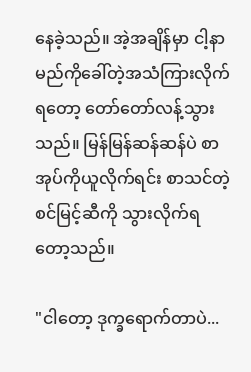နေခဲ့သည်။ အဲ့အချိန်မှာ ငါ့နာမည်ကိုခေါ်တဲ့အသံကြားလိုက်ရတော့ တော်တော်လန့်သွားသည်။ မြန်မြန်ဆန်ဆန်ပဲ စာအုပ်ကိုယူလိုက်ရင်း စာသင်တဲ့စင်မြင့်ဆီကို သွားလိုက်ရတော့သည်။

"ငါတော့ ဒုက္ခရောက်တာပဲ...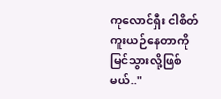ကုလောင်ရှီး ငါစိတ်ကူးယဉ်နေတာကို မြင်သွားလို့ဖြစ်မယ်.."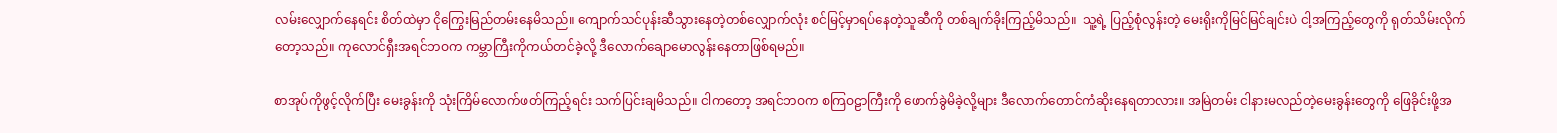လမ်းလျှောက်နေရင်း စိတ်ထဲမှာ ငိုကြွေးမြည်တမ်းနေမိသည်။ ကျောက်သင်ပုန်းဆီသွားနေတဲ့တစ်လျှောက်လုံး စင်မြင့်မှာရပ်နေတဲ့သူဆီကို တစ်ချက်ခိုးကြည့်မိသည်။  သူ့ရဲ့ ပြည့်စုံလွန်းတဲ့ မေးရိုးကိုမြင်မြင်ချင်းပဲ ငါ့အကြည့်တွေကို ရုတ်သိမ်းလိုက်တော့သည်။ ကုလောင်ရှီးအရင်ဘဝက ကမ္ဘာကြီးကိုကယ်တင်ခဲ့လို့ ဒီလောက်ချောမောလွန်းနေတာဖြစ်ရမည်။

စာအုပ်ကိုဖွင့်လိုက်ပြီး မေးခွန်းကို သုံးကြိမ်လောက်ဖတ်ကြည့်ရင်း သက်ပြင်းချမိသည်။ ငါကတော့ အရင်ဘဝက စကြဝဠာကြီးကို ဖောက်ခွဲမိခဲ့လို့များ ဒီလောက်တောင်ကံဆိုးနေရတာလား။ အမြဲတမ်း ငါနားမလည်တဲ့မေးခွန်းတွေကို ဖြေခိုင်းဖို့အ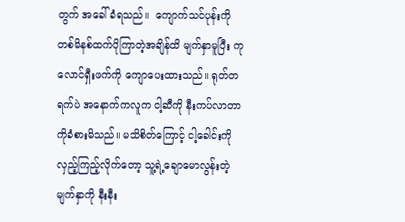တွက် အခေါ်ခံရသည်။  ကျောက်သင်ပုန်းကို တစ်မိနစ်ထက်ပိုကြာတဲ့အချိန်ထိ မျက်နှာမူပြီး ကုလောင်ရှီးဖက်ကို ကျောပေးထားသည်။ ရုတ်တရက်ပဲ အနောက်ကလူက ငါ့ဆီကို နီးကပ်လာတာကိုခံစားမိသည်။ မသိစိတ်ကြောင့် ငါ့ခေါင်းကို လှည့်ကြည့်လိုက်တော့ သူ့ရဲ့ချောမောလွန်းတဲ့မျက်နှာကို နီးနီး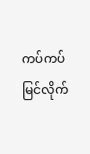ကပ်ကပ်မြင်လိုက်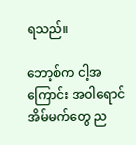ရသည်။

ဘော့စ်က ငါ့အကြောင်း အဝါရောင်အိမ်မက်တွေ ည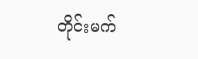တိုင်းမက်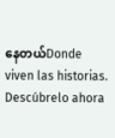နေတယ်Donde viven las historias. Descúbrelo ahora